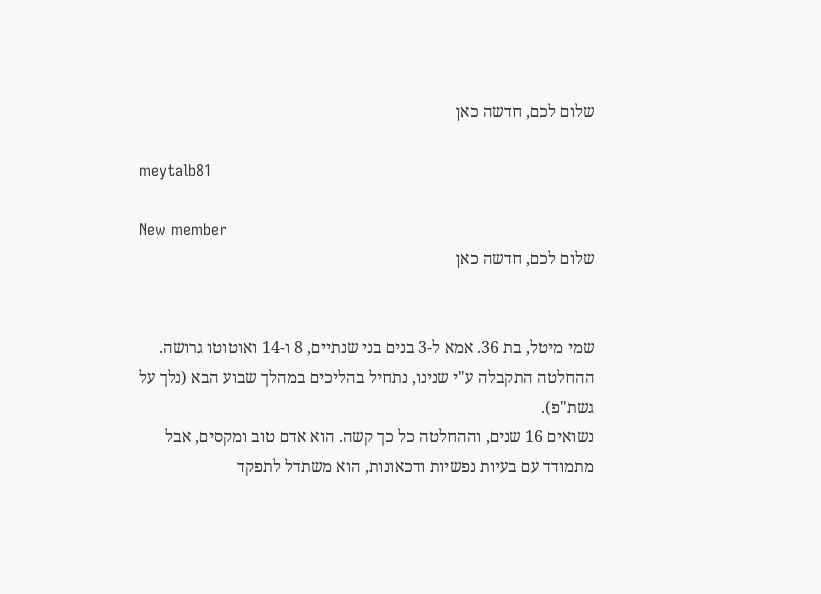שלום לכם, חדשה כאן

meytalb81

New member
שלום לכם, חדשה כאן


שמי מיטל, בת 36. אמא ל-3 בנים בני שנתיים, 8 ו-14 ואוטוטו גרושה.
ההחלטה התקבלה ע"י שנינו, נתחיל בהליכים במהלך שבוע הבא (נלך על גשת"פ).
נשואים 16 שנים, וההחלטה כל כך קשה. הוא אדם טוב ומקסים, אבל מתמודד עם בעיות נפשיות ודכאונות, הוא משתדל לתפקד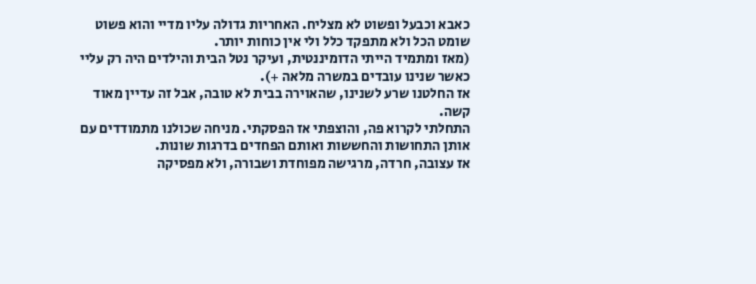כאבא וכבעל ופשוט לא מצליח. האחריות גדולה עליו מדיי והוא פשוט שומט הכל ולא מתפקד כלל ולי אין כוחות יותר.
(מאז ומתמיד הייתי הדומיננטית, ועיקר נטל הבית והילדים היה רק עליי כאשר שנינו עובדים במשרה מלאה +).
אז החלטנו שרע לשנינו, שהאוירה בבית לא טובה, אבל זה עדיין מאוד קשה.
התחלתי לקרוא פה, והוצפתי אז הפסקתי. מניחה שכולנו מתמודדים עם אותן התחושות והחששות ואותם הפחדים בדרגות שונות.
אז עצובה, חרדה, מרגישה מפוחדת ושבורה, ולא מפסיקה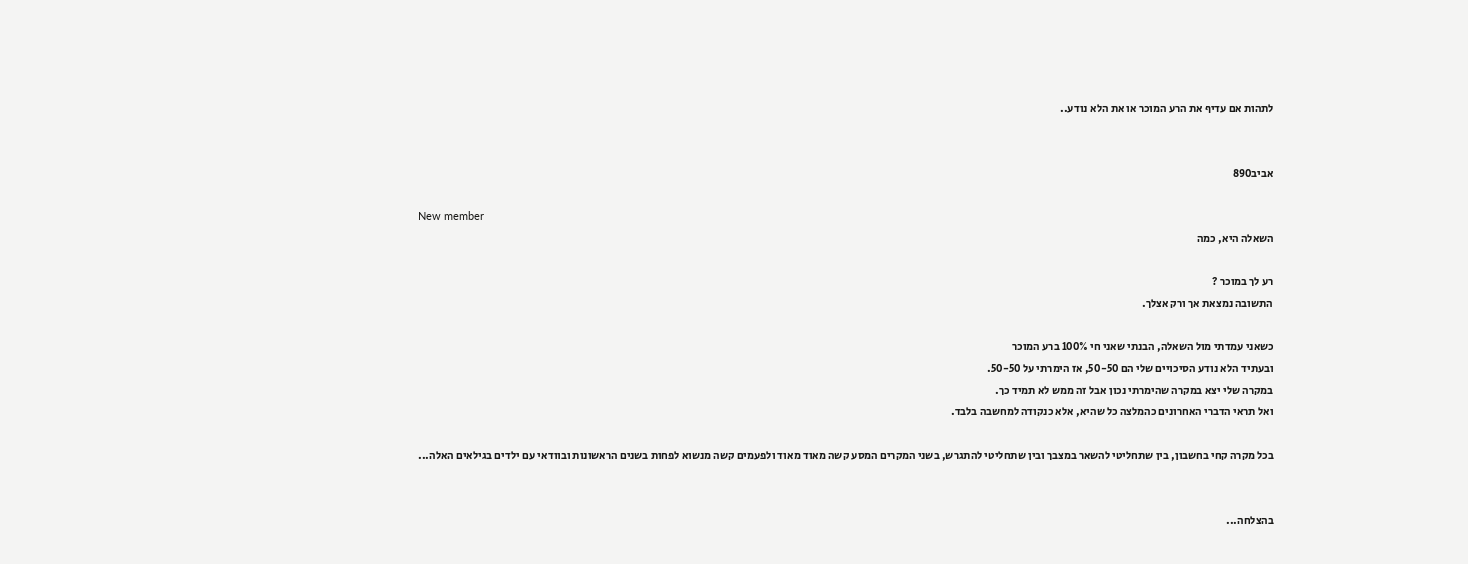לתהות אם עדיף את הרע המוכר או את הלא נודע..


אביב890

New member
השאלה היא, כמה

רע לך במוכר ?
התשובה נמצאת אך ורק אצלך.

כשאני עמדתי מול השאלה, הבנתי שאני חי 100% ברע המוכר
ובעתיד הלא נודע הסיכויים שלי הם 50-50, אז הימרתי על 50-50.
במקרה שלי יצא במקרה שהימרתי נכון אבל זה ממש לא תמיד כך.
ואל תראי הדברי האחרונים כהמלצה כל שהיא, אלא כנקודה למחשבה בלבד.

בכל מקרה קחי בחשבון, בין שתחליטי להשאר במצבך ובין שתחליטי להתגרש, בשני המקרים המסע קשה מאוד מאוד ולפעמים קשה מנשוא לפחות בשנים הראשונות ובוודאי עם ילדים בגילאים האלה...


בהצלחה...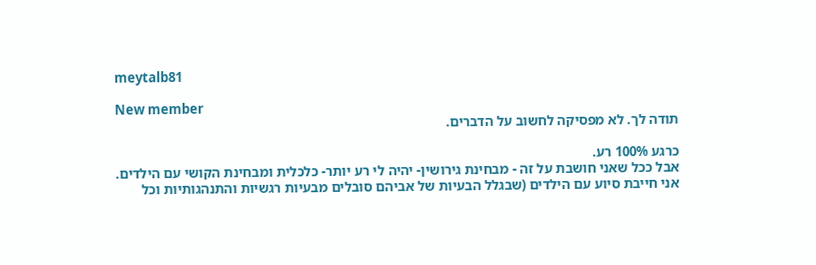meytalb81

New member
תודה לך. לא מפסיקה לחשוב על הדברים.

כרגע 100% רע.
אבל ככל שאני חושבת על זה - מבחינת גירושין- יהיה לי רע יותר- כלכלית ומבחינת הקושי עם הילדים.
אני חייבת סיוע עם הילדים (שבגלל הבעיות של אביהם סובלים מבעיות רגשיות והתנהגותיות וכל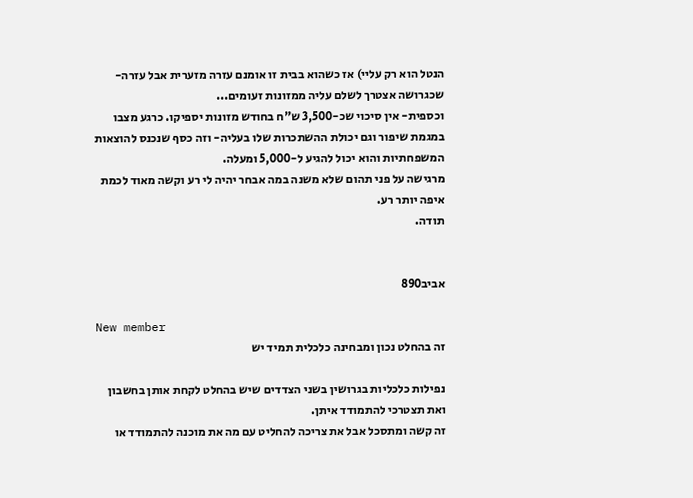הנטל הוא רק עליי) אז כשהוא בבית זו אומנם עזרה מזערית אבל עזרה- שכגרושה אצטרך לשלם עליה ממזונות זעומים...
וכספית- אין סיכוי שכ-3,500 ש"ח בחודש מזונות יספיקו. כרגע מצבו במגמת שיפור וגם יכולת ההשתכרות שלו בעליה- וזה כסף שנכנס להוצאות המשפחתיות והוא יכול להגיע ל-5,000 ומעלה.
מרגישה על פני תהום שלא משנה במה אבחר יהיה לי רע וקשה מאוד לכמת איפה יותר רע.
תודה.


אביב890

New member
זה בהחלט נכון ומבחינה כלכלית תמיד יש

נפילות כלכליות בגרושין בשני הצדדים שיש בהחלט לקחת אותן בחשבון ואת תצטרכי להתמודד איתן.
זה קשה ומתסכל אבל את צריכה להחליט עם מה את מוכנה להתמודד או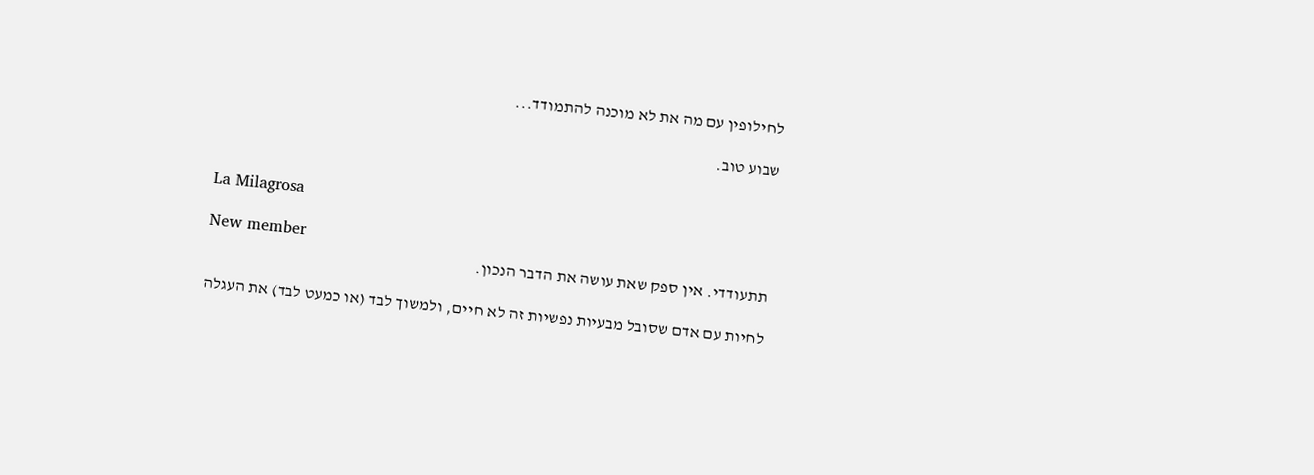לחילופין עם מה את לא מוכנה להתמודד...

שבוע טוב.


La Milagrosa

New member
תתעודדי. אין ספק שאת עושה את הדבר הנכון.

לחיות עם אדם שסובל מבעיות נפשיות זה לא חיים, ולמשוך לבד (או כמעט לבד) את העגלה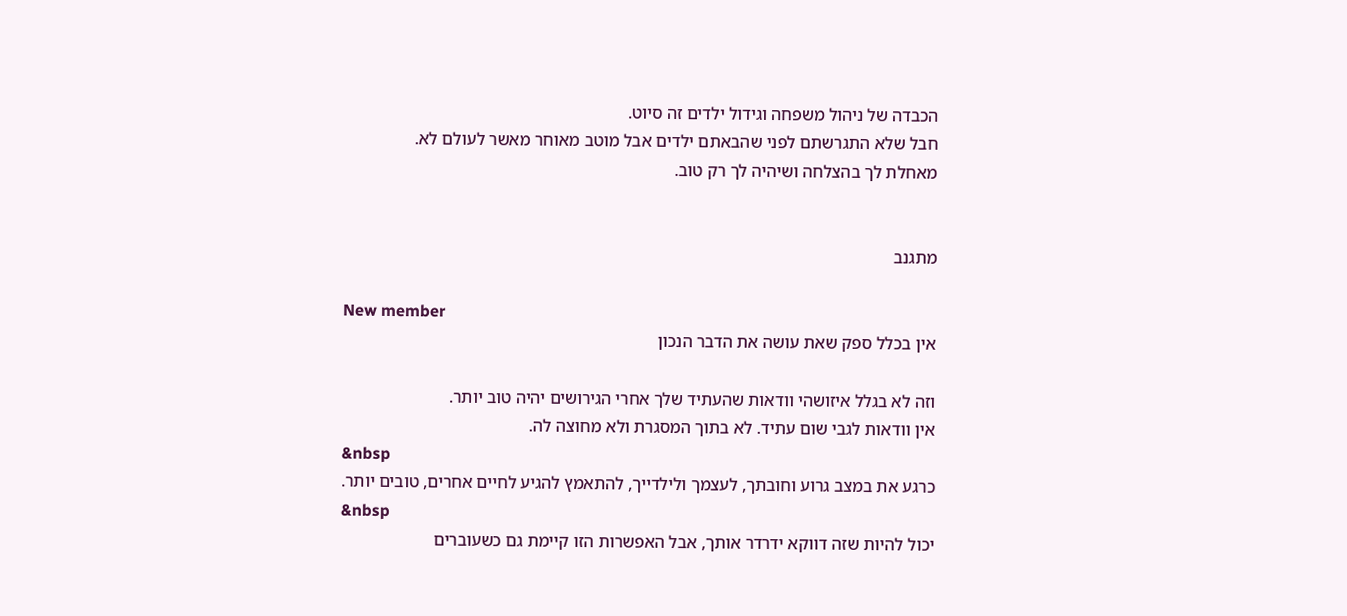הכבדה של ניהול משפחה וגידול ילדים זה סיוט.
חבל שלא התגרשתם לפני שהבאתם ילדים אבל מוטב מאוחר מאשר לעולם לא.
מאחלת לך בהצלחה ושיהיה לך רק טוב.


מתגנב

New member
אין בכלל ספק שאת עושה את הדבר הנכון

וזה לא בגלל איזושהי וודאות שהעתיד שלך אחרי הגירושים יהיה טוב יותר.
אין וודאות לגבי שום עתיד. לא בתוך המסגרת ולא מחוצה לה.
&nbsp
כרגע את במצב גרוע וחובתך, לעצמך ולילדייך, להתאמץ להגיע לחיים אחרים, טובים יותר.
&nbsp
יכול להיות שזה דווקא ידרדר אותך, אבל האפשרות הזו קיימת גם כשעוברים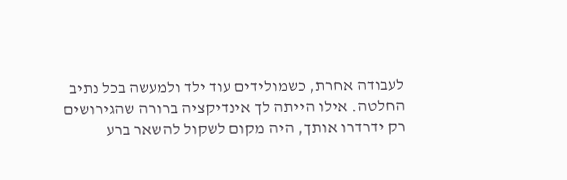לעבודה אחרת, כשמולידים עוד ילד ולמעשה בכל נתיב החלטה. אילו הייתה לך אינדיקציה ברורה שהגירושים רק ידרדרו אותך, היה מקום לשקול להשאר ברע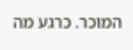המוכר. כרגע מה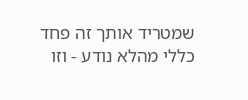שמטריד אותך זה פחד כללי מהלא נודע - וזו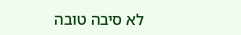לא סיבה טובה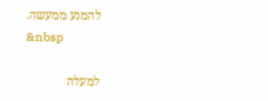להמנע ממעשה.
&nbsp

למעלה